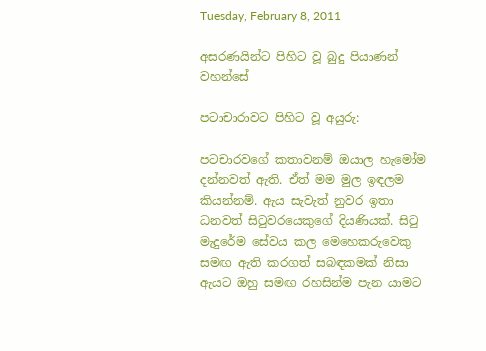Tuesday, February 8, 2011

අසරණයින්ට පිහිට වූ බුදු පියාණන් වහන්සේ

පටාචාරාවට පිහිට වූ අයුරු:

පටචාරවගේ කතාවනම් ඔයාල හැමෝම දන්නවත් ඇති. ඒත් මම මුල ඉඳලම කියන්නම්. ඇය සැවැත් නුවර ඉතා ධනවත් සිටුවරයෙකුගේ දියණියක්. සිටු මැදුරේම සේවය කල මෙහෙකරුවෙකු සමඟ ඇති කරගත් සබඳකමක් නිසා ඇයට ඔහු සමඟ රහසින්ම පැන යාමට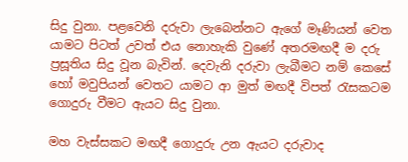සිදු වුනා. පළවෙනි දරුවා ලැබෙන්නට ඇගේ මෑණියන් වෙත යාමට පිටත් උවත් එය නොහැකි වුණේ අතරමඟදී ම දරු ප්‍රසූතිය සිදු වූන බැවින්. දෙවැනි දරුවා ලැබීමට නම් කෙසේ හෝ මවුපියන් වෙතට යාමට ආ මුත් මඟදී විපත් රැසකටම ගොදුරු වීමට ඇයට සිදු වුනා.

මහ වැස්සකට මඟදී ගොදුරු උන ඇයට දරුවාද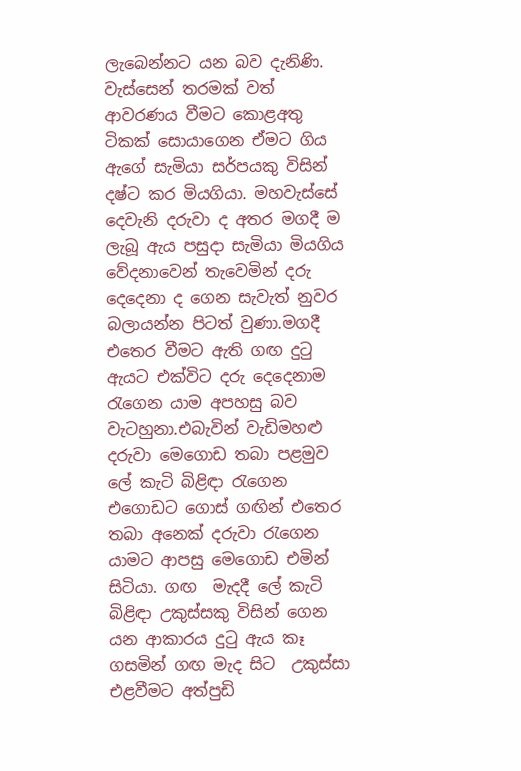ලැබෙන්නට යන බව දැනිණි. වැස්සෙන් තරමක් වත් ආවරණය වීමට කොළඅතු ටිකක් සොයාගෙන ඒමට ගිය ඇගේ සැමියා සර්පයකු විසින් දෂ්ට කර මියගියා. මහවැස්සේ දෙවැනි දරුවා ද අතර මගදී ම ලැබූ ඇය පසුදා සැමියා මියගිය වේදනාවෙන් තැවෙමින් දරු දෙදෙනා ද ගෙන සැවැත් නුවර බලායන්න පිටත් වුණා.මගදී එතෙර වීමට ඇති ගඟ දුටු ඇයට එක්විට දරු දෙදෙනාම රැගෙන යාම අපහසු බව වැටහුනා.එබැවින් වැඩිමහළු දරුවා මෙගොඩ තබා පළමුව ලේ කැටි බිළිඳා රැගෙන එගොඩට ගොස් ගඟින් එතෙර තබා අනෙක් දරුවා රැගෙන යාමට ආපසු මෙගොඩ එමින් සිටියා. ගඟ  මැදදී ලේ කැටි බිළිඳා උකුස්සකු විසින් ගෙන යන ආකාරය දුටු ඇය කෑ ගසමින් ගඟ මැද සිට  උකුස්සා එළවීමට අත්පුඩි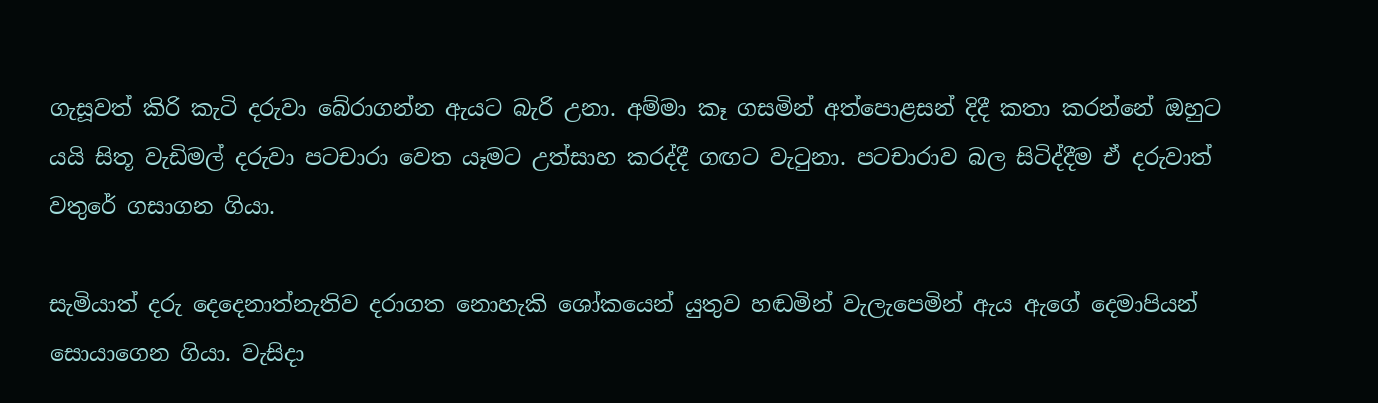ගැසූවත් කිරි කැටි දරුවා බේරාගන්න ඇයට බැරි උනා. අම්මා කෑ ගසමින් අත්පොළසන් දිදී කතා කරන්නේ ඔහුට යයි සිතූ වැඩිමල් දරුවා පටචාරා වෙත යෑමට උත්සාහ කරද්දී ගඟට වැටුනා. පටචාරාව බල සිටිද්දීම ඒ දරුවාත් වතුරේ ගසාගන ගියා.

සැමියාත් දරු දෙදෙනාත්නැතිව දරාගත නොහැකි ශෝකයෙන් යුතුව හඬමින් වැලැපෙමින් ඇය ඇගේ දෙමාපියන් සොයාගෙන ගියා. වැසිදා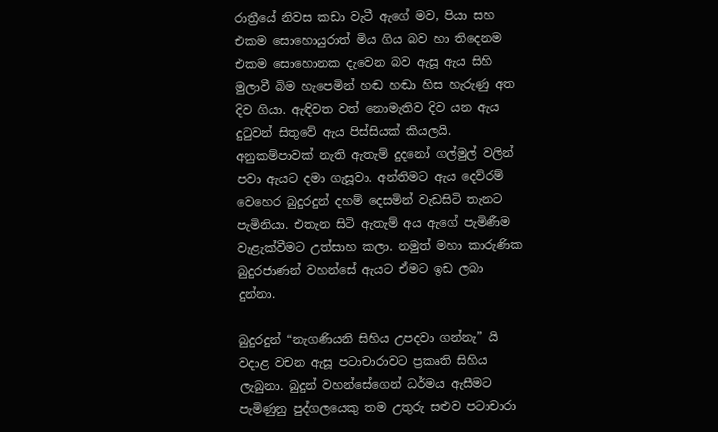රාත්‍රීයේ නිවස කඩා වැටී ඇගේ මව, පියා සහ එකම සොහොයුරාත් මිය ගිය බව හා තිදෙනම එකම සොහොනක දැවෙන බව ඇසූ ඇය සිහි මුලාවී බිම හැපෙමින් හඬ හඬා හිස හැරුණු අත දිව ගියා. ඇඳිවත වත් නොමැතිව දිව යන ඇය දුටුවන් සිතුවේ ඇය පිස්සියක් කියලයි. අනුකම්පාවක් නැති ඇතැම් දුදනෝ ගල්මුල් වලින් පවා ඇයට දමා ගැසූවා. අන්තිමට ඇය දෙව්රම් වෙහෙර බුදුරදුන් දහම් දෙසමින් වැඩසිටි තැනට පැමිනියා. එතැන සිටි ඇතැම් අය ඇගේ පැමිණීම වැළැක්වීමට උත්සාහ කලා. නමුත් මහා කාරුණික බුදුරජාණන් වහන්සේ ඇයට ඒමට ඉඩ ලබා දුන්නා.

බුදුරදුන් “නැගණියනි සිහිය උපදවා ගන්නැ” යි  වදාළ වචන ඇසූ පටාචාරාවට ප්‍රකෘති සිහිය ලැබුනා. බුදුන් වහන්සේගෙන් ධර්මය ඇසීමට පැමිණුනු පුද්ගලයෙකු තම උතුරු සළුව පටාචාරා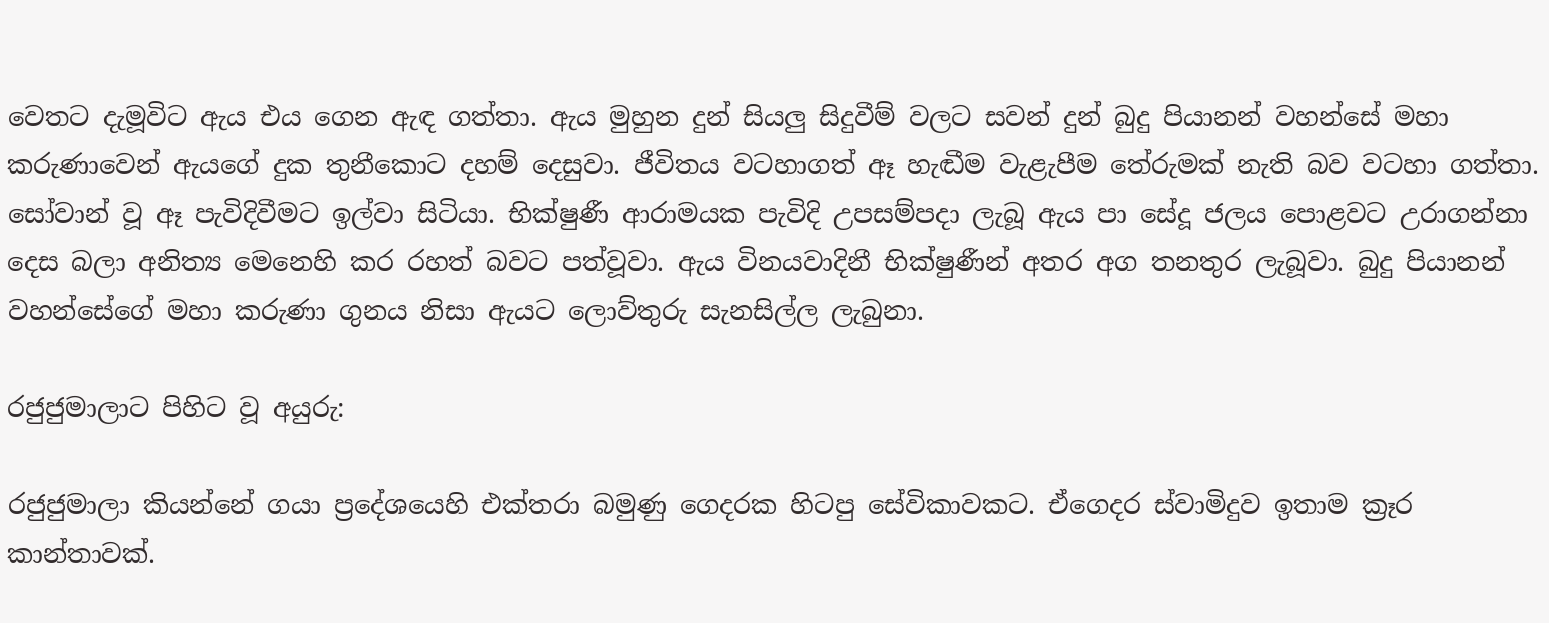වෙතට දැමූවිට ඇය එය ගෙන ඇඳ ගත්තා. ඇය මුහුන දුන් සියලු සිදුවීම් වලට සවන් දුන් බුදු පියානන් වහන්සේ මහා කරුණාවෙන් ඇයගේ දුක තුනීකොට දහම් දෙසුවා. ජීවිතය වටහාගත් ඈ හැඬීම වැළැපීම තේරුමක් නැති බව වටහා ගත්තා. සෝවාන් වූ ඈ පැවිදිවීමට ඉල්වා සිටියා. භික්ෂුණී ආරාමයක පැවිදි උපසම්පදා ලැබූ ඇය පා සේදූ ජලය පොළවට උරාගන්නා දෙස බලා අනිත්‍ය මෙනෙහි කර රහත් බවට පත්වූවා. ඇය විනයවාදිනී භික්ෂුණීන් අතර අග තනතුර ලැබූවා. බුදු පියානන් වහන්සේගේ මහා කරුණා ගුනය නිසා ඇයට ලොව්තුරු සැනසිල්ල ලැබුනා.

රජුජුමාලාට පිහිට වූ අයුරු:

රජුජුමාලා කියන්නේ ගයා ප්‍රදේශයෙහි එක්තරා බමුණු ගෙදරක හිටපු සේවිකාවකට. ඒගෙදර ස්වාමිදුව ඉතාම ක්‍රෑර කාන්තාවක්.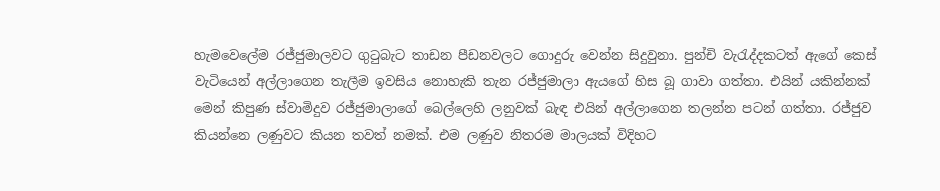හැමවෙලේම රජ්ජුමාලවට ගුටුබැට තාඩන පීඩනවලට ගොදුරු වෙන්න සිදුවුනා. පුන්චි වැරැද්දකටත් ඇගේ කෙස් වැටියෙන් අල්ලාගෙන තැලීම ඉවසිය නොහැකි තැන රජ්ජුමාලා ඇයගේ හිස බූ ගාවා ගත්තා. එයින් යකින්නක් මෙන් කිපුණ ස්වාමිදුව රජ්ජුමාලාගේ බෙල්ලෙහි ලනුවක් බැඳ එයින් අල්ලාගෙන තලන්න පටන් ගත්ත‍ා. රජ්ජුව කියන්නෙ ලණුවට කියන තවත් නමක්. එම ලණුව නිතරම මාලයක් විදිහට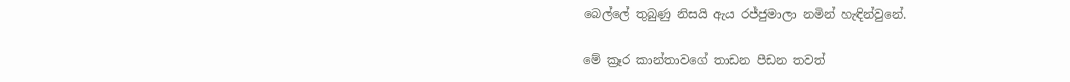බෙල්ලේ තුබුණු නිසයි ඇය රජ්ජුමාලා නමින් හැඳින්වුනේ.

මේ ක්‍රෑර කාන්තාවගේ තාඩන පීඩන තවත්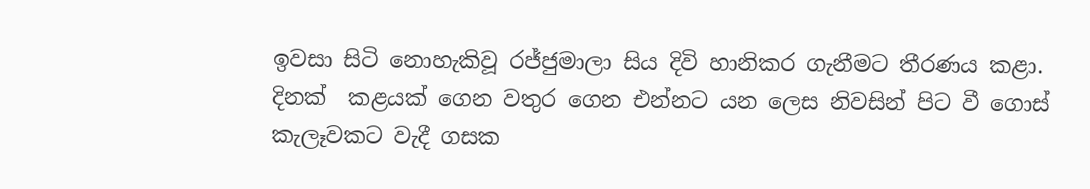ඉවසා සිටි නොහැකිවූ රජ්ජුමාලා සිය දිවි හානිකර ගැනීමට තීරණය කළා. දිනක්  කළයක් ගෙන වතුර ගෙන එන්නට යන ලෙස නිවසින් පිට වී ගොස් කැලෑවකට වැදී ගසක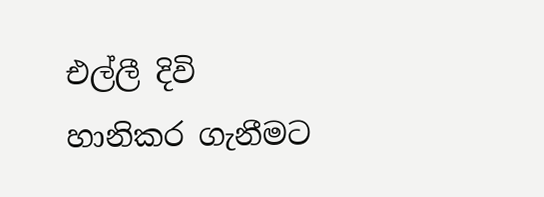එල්ලී දිවි හානිකර ගැනීමට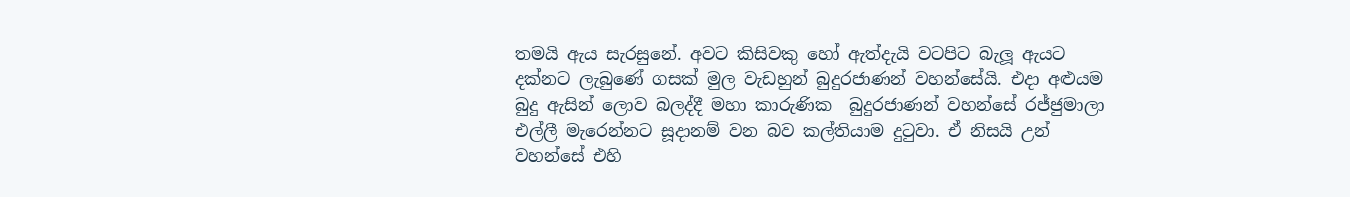තමයි ඇය සැරසුනේ. අවට කිසිවකු හෝ ඇත්දැයි වටපිට බැලූ ඇයට දක්නට ලැබුණේ ගසක් මුල වැඩහුන් බුදුරජාණන් වහන්සේයි. එදා අළුයම බුදු ඇසින් ලොව බලද්දී මහා කාරුණික  බුදුරජාණන් වහන්සේ රජ්ජුමාලා එල්ලී මැරෙන්නට සූදානම් වන බව කල්තියාම දුටුවා. ඒ නිසයි උන් වහන්සේ එහි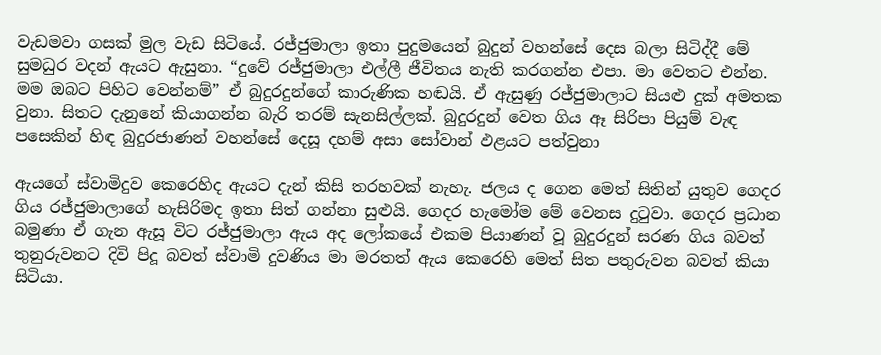වැඩමවා ගසක් මුල වැඩ සිටියේ. රජ්ජුමාලා ඉතා පුදුමයෙන් බුදුන් වහන්සේ දෙස බලා සිටිද්දී මේ සුමධුර වදන් ඇයට ඇසුනා. “දුවේ රජ්ජුමාලා එල්ලී ජීවිතය නැති කරගන්න එපා. මා වෙතට එන්න. මම ඔබට පිහිට වෙන්නම්” ඒ බුදුරදුන්ගේ කාරුණික හඬයි. ඒ ඇසුණු රජ්ජුමාලාට සියළු දුක් අමතක වුනා. සිතට දැනුනේ කියාගන්න බැරි තරම් සැනසිල්ලක්. බුදුරදුන් වෙත ගිය ඈ සිරිපා පියුම් වැඳ පසෙකින් හිඳ බුදුරජාණන් වහන්සේ දෙසූ දහම් අසා සෝවාන් ඵළයට පත්වුනා

ඇයගේ ස්වාමිදුව කෙරෙහිද ඇයට දැන් කිසි තරහවක් නැහැ. ජලය ද ගෙන මෙත් සිතින් යුතුව ගෙදර ගිය රජ්ජුමාලාගේ හැසිරිමද ඉතා සිත් ගන්නා සුළුයි. ගෙදර හැමෝම මේ වෙනස දුටුවා. ගෙදර ප්‍රධාන බමුණා ඒ ගැන ඇසූ විට රජ්ජුමාලා ඇය අද ලෝකයේ එකම පියාණන් වූ බුදුරදුන් සරණ ගිය බවත් තුනුරුවනට දිවි පිදූ බවත් ස්වාමි දුවණිය මා මරතත් ඇය කෙරෙහි මෙත් සිත පතුරුවන බවත් කියා සිටියා.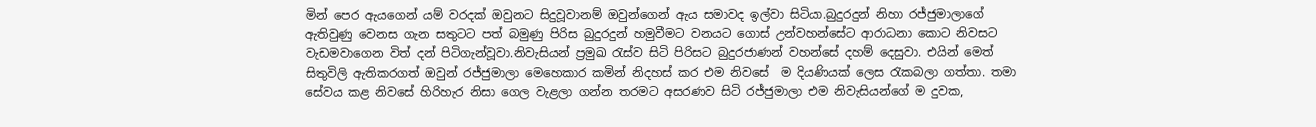මින් පෙර ඇයගෙන් යම් වරදක් ඔවුනට සිදුවූවානම් ඔවුන්ගෙන් ඇය සමාවද ඉල්වා සිටියා.බුදුරදුන් නිහා රජ්ජුමාලාගේ ඇතිවුණු වෙනස ගැන සතුටට පත් බමුණු පිරිස බුදුරදුන් හමුවීමට වනයට ගොස් උන්වහන්සේට ආරාධනා කොට නිවසට වැඩමවාගෙන විත් දන් පිටිගැන්වූවා.නිවැසියන් ප්‍රමුඛ රැස්ව සිටි පිරිසට බුදුරජාණන් වහන්සේ දහම් දෙසුවා. එයින් මෙත් සිතුවිලි ඇතිකරගත් ඔවුන් රජ්ජුමාලා මෙහෙකාර කමින් නිදහස් කර එම නිවසේ  ම දියණියක් ලෙස රැකබලා ගත්තා. තමා සේවය කළ නිවසේ හිරිහැර නිසා ගෙල වැළලා ගන්න තරමට අසරණව සිටි රජ්ජුමාලා එම නිවැසියන්ගේ ම දුවක,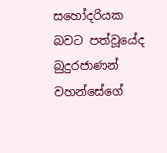සහෝදරියක බවට පත්වූයේද  බුදුරජාණන් වහන්සේගේ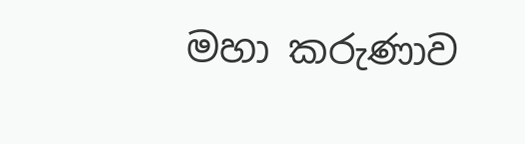මහා කරුණාව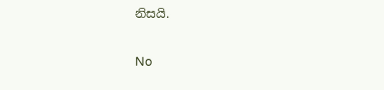නිසයි.

No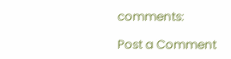comments:

Post a Comment